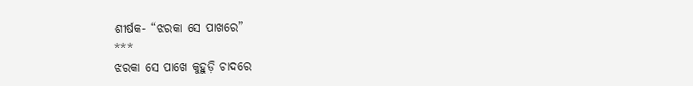ଶୀର୍ଷକ- “ଝରକା ସେ ପାଖରେ”
***
ଝରକା ସେ ପାଖେ କୁହୁଡ଼ି ଚାଦରେ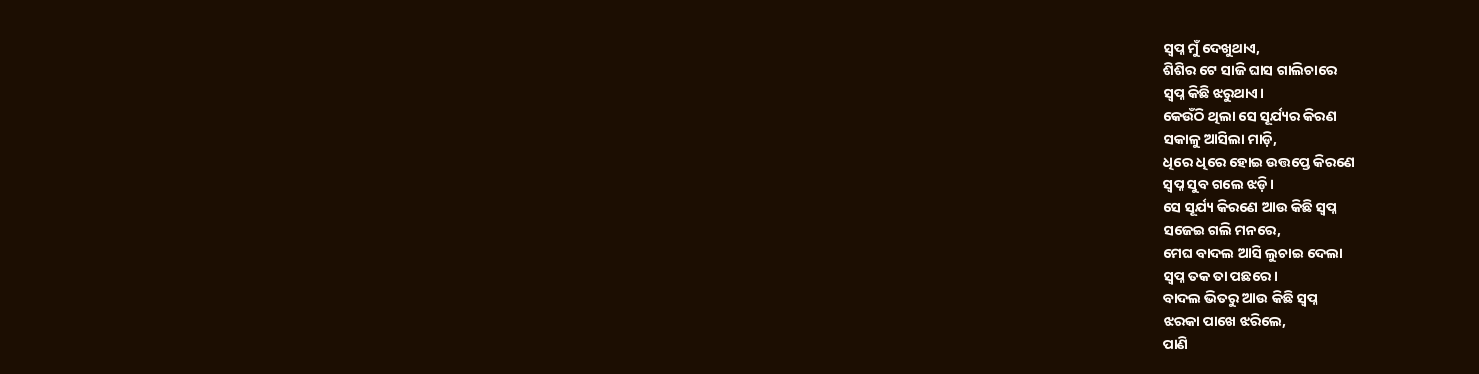ସ୍ବପ୍ନ ମୁଁ ଦେଖୁଥାଏ,
ଶିଶିର ଟେ ସାଜି ଘାସ ଗାଲିଚାରେ
ସ୍ବପ୍ନ କିଛି ଝରୁଥାଏ।
କେଉଁଠି ଥିଲା ସେ ସୂର୍ଯ୍ୟର କିରଣ
ସକାଳୁ ଆସିଲା ମାଡ଼ି,
ଧିରେ ଧିରେ ହୋଇ ଉତ୍ତପ୍ତେ କିରଣେ
ସ୍ବପ୍ନ ସୁବ ଗଲେ ଝଡ଼ି।
ସେ ସୂର୍ଯ୍ୟ କିରଣେ ଆଉ କିଛି ସ୍ବପ୍ନ
ସଜେଇ ଗଲି ମନରେ,
ମେଘ ବାଦଲ ଆସି ଲୁଚାଇ ଦେଲା
ସ୍ବପ୍ନ ତକ ତା ପଛରେ।
ବାଦଲ ଭିତରୁ ଆଉ କିଛି ସ୍ବପ୍ନ
ଝରକା ପାଖେ ଝରିଲେ,
ପାଣି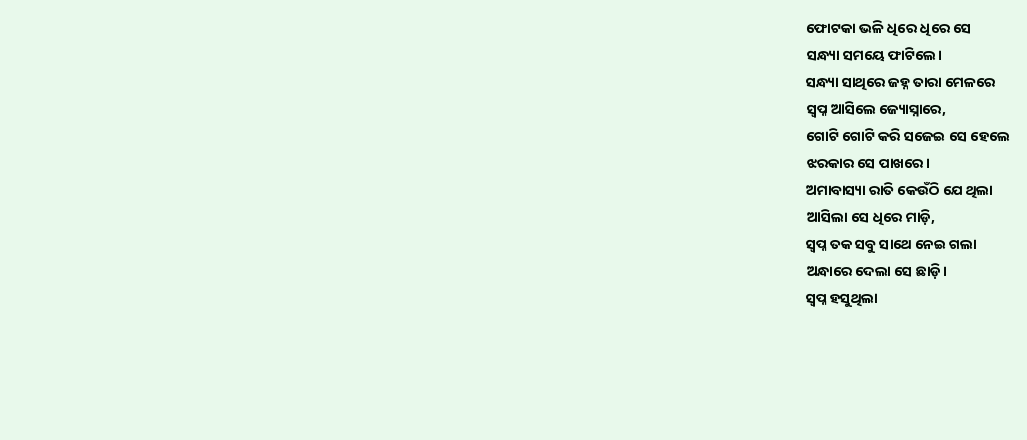ଫୋଟକା ଭଳି ଧିରେ ଧିରେ ସେ
ସନ୍ଧ୍ୟା ସମୟେ ଫାଟିଲେ।
ସନ୍ଧ୍ୟା ସାଥିରେ ଜହ୍ନ ତାରା ମେଳରେ
ସ୍ବପ୍ନ ଆସିଲେ ଜ୍ୟୋସ୍ନାରେ,
ଗୋଟି ଗୋଟି କରି ସଜେଇ ସେ ହେଲେ
ଝରକାର ସେ ପାଖରେ।
ଅମାବାସ୍ୟା ରାତି କେଉଁଠି ଯେ ଥିଲା
ଆସିଲା ସେ ଧିରେ ମାଡ଼ି,
ସ୍ବପ୍ନ ତକ ସବୁ ସାଥେ ନେଇ ଗଲା
ଅନ୍ଧାରେ ଦେଲା ସେ ଛାଡ଼ି।
ସ୍ବପ୍ନ ହସୁଥିଲା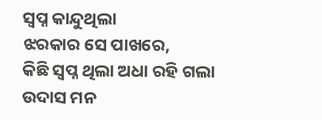ସ୍ବପ୍ନ କାନ୍ଦୁଥିଲା
ଝରକାର ସେ ପାଖରେ,
କିଛି ସ୍ବପ୍ନ ଥିଲା ଅଧା ରହି ଗଲା
ଉଦାସ ମନ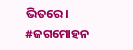ଭିତରେ।
#ଜଗମୋହନ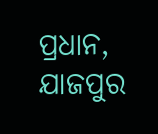ପ୍ରଧାନ, ଯାଜପୁର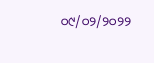୦୯/୦୨/୨୦୨୨